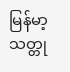မြန်မာ့ သတ္တု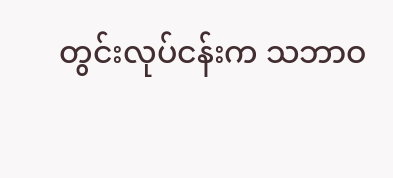တွင်းလုပ်ငန်းက သဘာဝ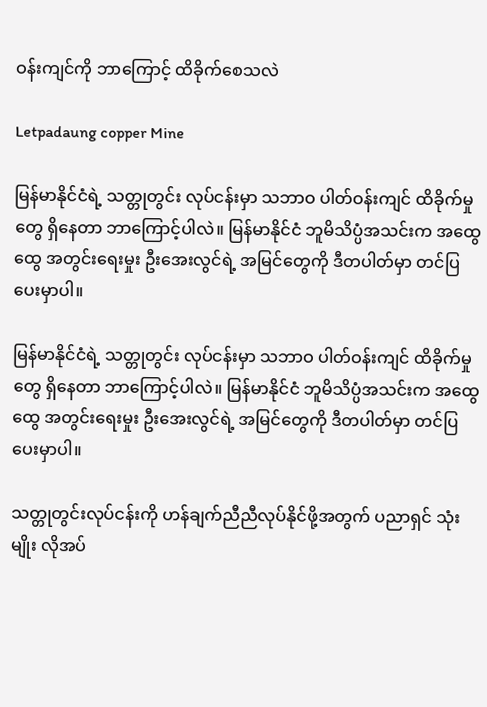ဝန်းကျင်ကို ဘာကြောင့် ထိခိုက်စေသလဲ

Letpadaung copper Mine

မြန်မာနိုင်ငံရဲ့ သတ္တုတွင်း လုပ်ငန်းမှာ သဘာဝ ပါတ်ဝန်းကျင် ထိခိုက်မှုတွေ ရှိနေတာ ဘာကြောင့်ပါလဲ။ မြန်မာနိုင်ငံ ဘူမိသိပ္ပံအသင်းက အထွေထွေ အတွင်းရေးမှုး ဦးအေးလွင်ရဲ့ အမြင်တွေကို ဒီတပါတ်မှာ တင်ပြပေးမှာပါ။

မြန်မာနိုင်ငံရဲ့ သတ္တုတွင်း လုပ်ငန်းမှာ သဘာဝ ပါတ်ဝန်းကျင် ထိခိုက်မှုတွေ ရှိနေတာ ဘာကြောင့်ပါလဲ။ မြန်မာနိုင်ငံ ဘူမိသိပ္ပံအသင်းက အထွေထွေ အတွင်းရေးမှုး ဦးအေးလွင်ရဲ့ အမြင်တွေကို ဒီတပါတ်မှာ တင်ပြပေးမှာပါ။

သတ္တုတွင်းလုပ်ငန်းကို ဟန်ချက်ညီညီလုပ်နိုင်ဖို့အတွက် ပညာရှင် သုံးမျိုး လိုအပ်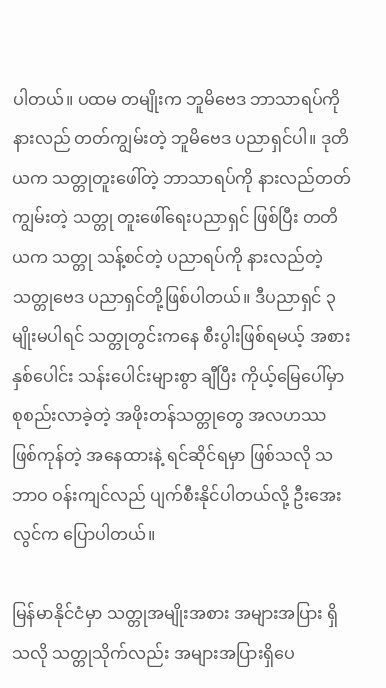ပါတယ်။ ပထမ တမျိုးက ဘူမိဗေဒ ဘာသာရပ်ကို နားလည် တတ်ကျွမ်းတဲ့ ဘူမိဗေဒ ပညာရှင်ပါ။ ဒုတိယက သတ္တုတူးဖေါ်တဲ့ ဘာသာရပ်ကို နားလည်တတ်ကျွမ်းတဲ့ သတ္တု တူးဖေါ်ရေးပညာရှင် ဖြစ်ပြီး တတိယက သတ္တု သန့်စင်တဲ့ ပညာရပ်ကို နားလည်တဲ့ သတ္တုဗေဒ ပညာရှင်တို့ဖြစ်ပါတယ်။ ဒီပညာရှင် ၃ မျိုးမပါရင် သတ္တုတွင်းကနေ စီးပွါးဖြစ်ရမယ့် အစား နှစ်ပေါင်း သန်းပေါင်းများစွာ ချီပြီး ကိုယ့်မြေပေါ်မှာ စုစည်းလာခဲ့တဲ့ အဖိုးတန်သတ္တုတွေ အလဟဿ ဖြစ်ကုန်တဲ့ အနေထားနဲ့ ရင်ဆိုင်ရမှာ ဖြစ်သလို သဘာဝ ဝန်းကျင်လည် ပျက်စီးနိုင်ပါတယ်လို့ ဦးအေးလွင်က ပြောပါတယ်။

မြန်မာနိုင်ငံမှာ သတ္တုအမျိုးအစား အများအပြား ရှိသလို သတ္တုသိုက်လည်း အများအပြားရှိပေ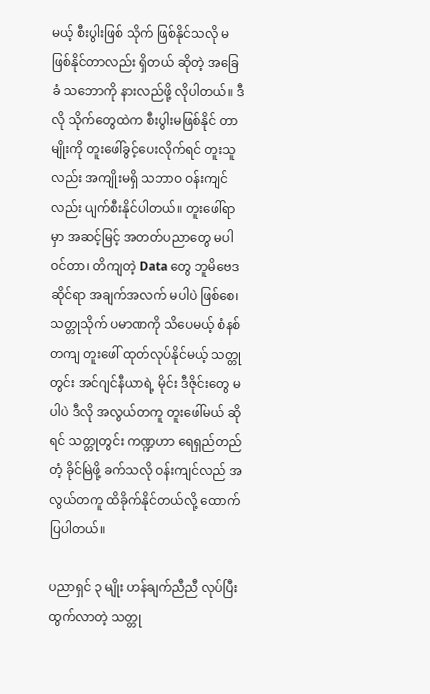မယ့် စီးပွါးဖြစ် သိုက် ဖြစ်နိုင်သလို မဖြစ်နိုင်တာလည်း ရှိတယ် ဆိုတဲ့ အခြေခံ သဘောကို နားလည်ဖို့ လိုပါတယ်။ ဒီလို သိုက်တွေထဲက စီးပွါးမဖြစ်နိုင် တာမျိုးကို တူးဖေါ်ခွင့်ပေးလိုက်ရင် တူးသူလည်း အကျိုးမရှိ သဘာဝ ဝန်းကျင်လည်း ပျက်စီးနိုင်ပါတယ်။ တူးဖေါ်ရာမှာ အဆင့်မြင့် အတတ်ပညာတွေ မပါဝင်တာ၊ တိကျတဲ့ Data တွေ ဘူမိဗေဒဆိုင်ရာ အချက်အလက် မပါပဲ ဖြစ်စေ၊ သတ္တုသိုက် ပမာဏကို သိပေမယ့် စံနစ်တကျ တူးဖေါ် ထုတ်လုပ်နိုင်မယ့် သတ္တုတွင်း အင်ဂျင်နီယာရဲ့ မိုင်း ဒီဇိုင်းတွေ မပါပဲ ဒီလို အလွယ်တကူ တူးဖေါ်မယ် ဆိုရင် သတ္တုတွင်း ကဏ္ဍဟာ ရေရှည်တည်တံ့ ခိုင်မြဲဖို့ ခက်သလို ဝန်းကျင်လည် အလွယ်တကူ ထိခိုက်နိုင်တယ်လို့ ထောက်ပြပါတယ်။

ပညာရှင် ၃ မျိုး ဟန်ချက်ညီညီ လုပ်ပြီး ထွက်လာတဲ့ သတ္တု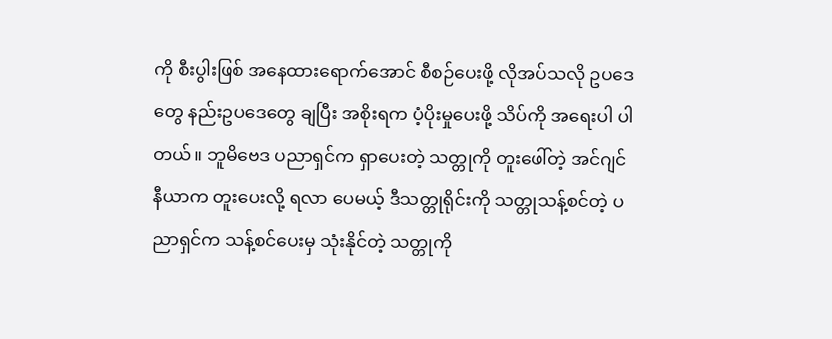ကို စီးပွါးဖြစ် အနေထားရောက်အောင် စီစဉ်ပေးဖို့ လိုအပ်သလို ဥပဒေတွေ နည်းဥပဒေတွေ ချပြီး အစိုးရက ပံ့ပိုးမှုပေးဖို့ သိပ်ကို အရေးပါ ပါတယ်။ ဘူမိဗေဒ ပညာရှင်က ရှာပေးတဲ့ သတ္တုကို တူးဖေါ်တဲ့ အင်ဂျင်နီယာက တူးပေးလို့ ရလာ ပေမယ့် ဒီသတ္တုရိုင်းကို သတ္တုသန့်စင်တဲ့ ပညာရှင်က သန့်စင်ပေးမှ သုံးနိုင်တဲ့ သတ္တုကို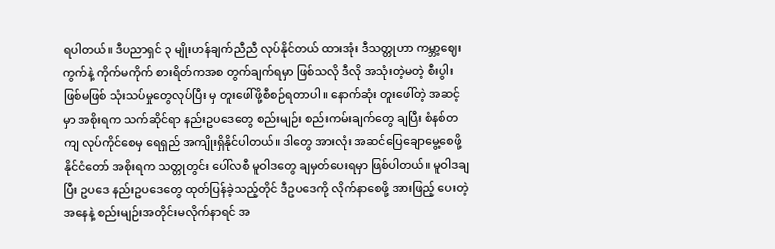ရပါတယ်။ ဒီပညာရှင် ၃ မျိုးဟန်ချက်ညီညီ လုပ်နိုင်တယ် ထားအုံး ဒီသတ္တုဟာ ကမ္ဘာ့ဈေးကွက်နဲ့ ကိုက်မကိုက် စားရိတ်ကအစ တွက်ချက်ရမှာ ဖြစ်သလို ဒီလို အသုံးတဲ့မတဲ့ စီးပွါးဖြစ်မဖြစ် သုံးသပ်မှုတွေလုပ်ပြီး မှ တူးဖေါ်ဖို့စီစဉ်ရတာပါ။ နောက်ဆုံး တူးဖေါ်တဲ့ အဆင့်မှာ အစိုးရက သက်ဆိုင်ရာ နည်းဥပဒေတွေ စည်းမျဉ်း စည်းကမ်းချက်တွေ ချပြီး စံနစ်တကျ လုပ်ကိုင်စေမှ ရေရှည် အကျိုးရှိနိုင်ပါတယ်။ ဒါတွေ အားလုံး အဆင်ပြေချောမွေ့စေဖို့ နိုင်ငံတော် အစိုးရက သတ္တုတွင်း ပေါ်လစီ မူဝါဒတွေ ချမှတ်ပေးရမှာ ဖြစ်ပါတယ်။ မူဝါဒချပြီး ဥပဒေ နည်းဥပဒေတွေ ထုတ်ပြန်ခဲ့သည့်တိုင် ဒီဥပဒေကို လိုက်နာစေဖို့ အားဖြည့် ပေးတဲ့အနေနဲ့ စည်းမျဉ်းအတိုင်းမလိုက်နာရင် အ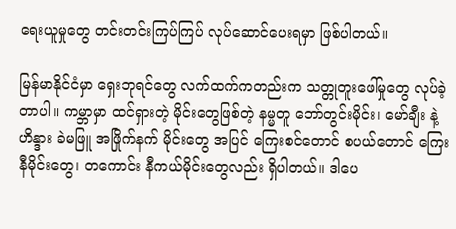ရေးယူမှုတွေ တင်းတင်းကြပ်ကြပ် လုပ်ဆောင်ပေးရမှာ ဖြစ်ပါတယ်။

မြန်မာနိုင်ငံမှာ ရှေးဘုရင်တွေ လက်ထက်ကတည်းက သတ္တုတူးဖေါ်မှုတွေ လုပ်ခဲ့တာပါ။ ကမ္ဘာမှာ ထင်ရှားတဲ့ မိုင်းတွေဖြစ်တဲ့ နမ္မတူ ဘော်တွင်းမိုင်း၊ မော်ချီး နဲ့ ဟိန္ဒား ခဲမဖြူ အဖြိုက်နက် မိုင်းတွေ အပြင် ကြေးစင်တောင် စပယ်တောင် ကြေးနီမိုင်းတွေ၊ တကောင်း နီကယ်မိုင်းတွေလည်း ရှိပါတယ်။ ဒါပေ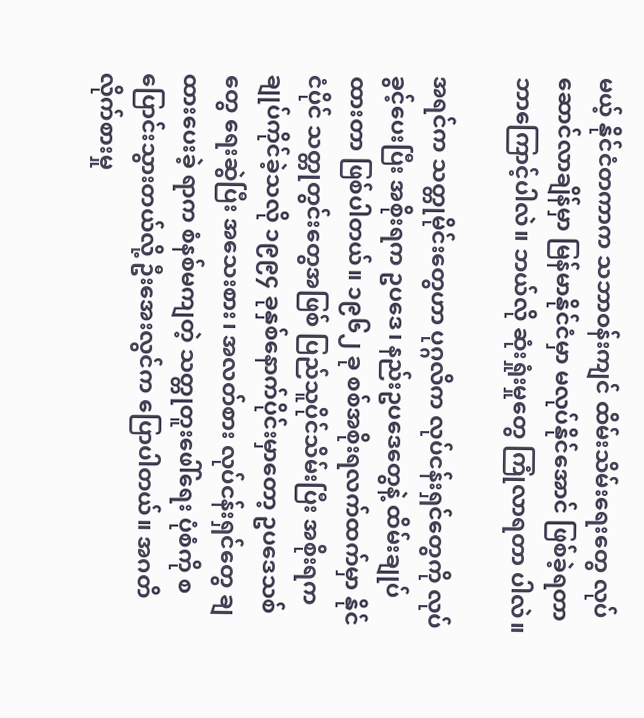မယ့် နိုင်ငံတကာက သဘာဝန်းကျင် ထိမ်းသိမ်းရေးတွေ လုပ်ဆောင်လာချိန်မှာ မြန်မာနိုင်ငံမှာ မလုပ်နိုင်အောင် ဖြစ်ခဲ့ရတာ ဘာကြောင့်ပါလဲ။ ဘယ်လို ဆုံးရှုံးမှုတွေ ကြုံလာရတာ ပါလဲ။

အရင်က သတ္တုမိုင်းတွေဟာ ပုဂ္ဂလိက လုပ်ငန်းရှင်တွေကို လုပ်ခွင့်ပေးပြီး အစိုးရက ဥပဒေ၊ နည်းဥပဒေတွေနဲ့ ထိမ်းချုပ်ထားတာ ဖြစ်ပါတယ်။ ၁၉၆၂ ခု စစ်အစိုးရလက်ထက်မှာ နိုင်ငံပိုင် သတ္တုတွင်းတွေအဖြစ် ပြည်သူပိုင်သိမ်းပြီး အစိုးရက ချုပ်ကိုင်ခဲ့သလို ၁၉၉၄ ခုနှစ်နောက်ပိုင်းမှာတော့ ဥပဒေသစ်တွေ ရေးဆွဲပြီး အသေးစား၊ အလတ်စား လုပ်ငန်းရှင်တွေ ချထားပေးခဲ့ ရာက စံနစ်မကျတဲ့ သတ္တုတူးဖေါ်ရေး ပုံစံကို စပြောင်းသွားတယ်လို့ ဦးအေးလွင်က ပြောပါတယ်။ အဂတိလိုက်စားမှု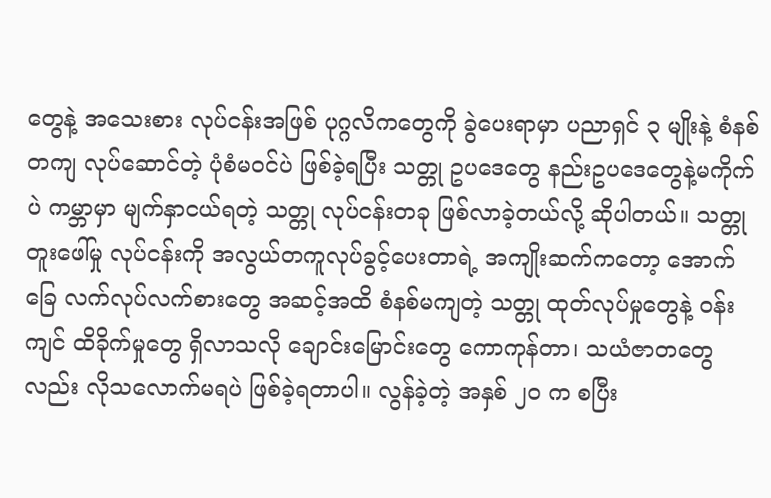တွေနဲ့ အသေးစား လုပ်ငန်းအဖြစ် ပုဂ္ဂလိကတွေကို ခွဲပေးရာမှာ ပညာရှင် ၃ မျိုးနဲ့ စံနစ်တကျ လုပ်ဆောင်တဲ့ ပုံစံမဝင်ပဲ ဖြစ်ခဲ့ရပြီး သတ္တု ဥပဒေတွေ နည်းဥပဒေတွေနဲ့မကိုက်ပဲ ကမ္ဘာမှာ မျက်နှာငယ်ရတဲ့ သတ္တု လုပ်ငန်းတခု ဖြစ်လာခဲ့တယ်လို့ ဆိုပါတယ်။ သတ္တုတူးဖေါ်မှု လုပ်ငန်းကို အလွယ်တကူလုပ်ခွင့်ပေးတာရဲ့ အကျိုးဆက်ကတော့ အောက်ခြေ လက်လုပ်လက်စားတွေ အဆင့်အထိ စံနစ်မကျတဲ့ သတ္တု ထုတ်လုပ်မှုတွေနဲ့ ဝန်းကျင် ထိခိုက်မှုတွေ ရှိလာသလို ချောင်းမြောင်းတွေ ကောကုန်တာ၊ သယံဇာတတွေ လည်း လိုသလောက်မရပဲ ဖြစ်ခဲ့ရတာပါ။ လွန်ခဲ့တဲ့ အနှစ် ၂၀ က စပြီး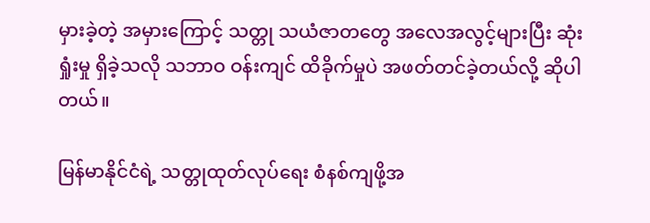မှားခဲ့တဲ့ အမှားကြောင့် သတ္တု သယံဇာတတွေ အလေအလွင့်များပြီး ဆုံးရှုံးမှု ရှိခဲ့သလို သဘာဝ ဝန်းကျင် ထိခိုက်မှုပဲ အဖတ်တင်ခဲ့တယ်လို့ ဆိုပါတယ်။

မြန်မာနိုင်ငံရဲ့ သတ္တုထုတ်လုပ်ရေး စံနစ်ကျဖို့အ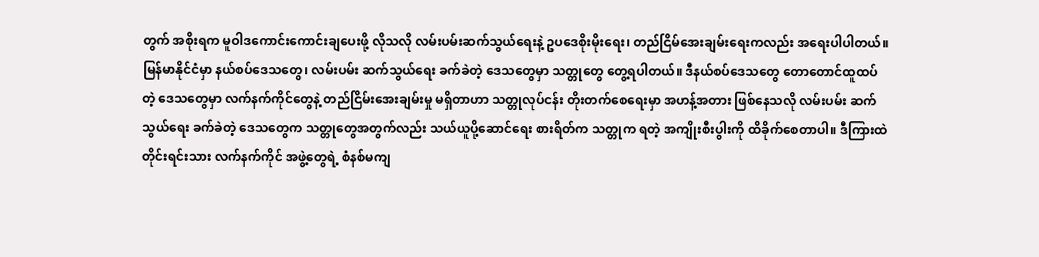တွက် အစိုးရက မူဝါဒကောင်းကောင်းချပေးဖို့ လိုသလို လမ်းပမ်းဆက်သွယ်ရေးနဲ့ ဥပဒေစိုးမိုးရေး၊ တည်ငြိမ်အေးချမ်းရေးကလည်း အရေးပါပါတယ်။ မြန်မာနိုင်ငံမှာ နယ်စပ်ဒေသတွေ၊ လမ်းပမ်း ဆက်သွယ်ရေး ခက်ခဲတဲ့ ဒေသတွေမှာ သတ္တုတွေ တွေ့ရပါတယ်။ ဒီနယ်စပ်ဒေသတွေ တောတောင်ထူထပ်တဲ့ ဒေသတွေမှာ လက်နက်ကိုင်တွေနဲ့ တည်ငြိမ်းအေးချမ်းမှု မရှိတာဟာ သတ္တုလုပ်ငန်း တိုးတက်စေရေးမှာ အဟန့်အတား ဖြစ်နေသလို လမ်းပမ်း ဆက်သွယ်ရေး ခက်ခဲတဲ့ ဒေသတွေက သတ္တုတွေအတွက်လည်း သယ်ယူပို့ဆောင်ရေး စားရိတ်က သတ္တုက ရတဲ့ အကျိုးစီးပွါးကို ထိခိုက်စေတာပါ။ ဒီကြားထဲ တိုင်းရင်းသား လက်နက်ကိုင် အဖွဲ့တွေရဲ့ စံနစ်မကျ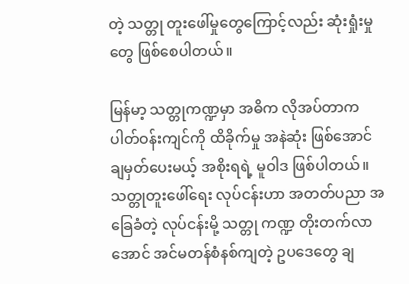တဲ့ သတ္တု တူးဖေါ်မှုတွေကြောင့်လည်း ဆုံးရှုံးမှုတွေ ဖြစ်စေပါတယ်။

မြန်မာ့ သတ္တုကဏ္ဍမှာ အဓိက လိုအပ်တာက ပါတ်ဝန်းကျင်ကို ထိခိုက်မှု အနဲဆုံး ဖြစ်အောင် ချမှတ်ပေးမယ့် အစိုးရရဲ့ မူဝါဒ ဖြစ်ပါတယ်။ သတ္တုတူးဖေါ်ရေး လုပ်ငန်းဟာ အတတ်ပညာ အခြေခံတဲ့ လုပ်ငန်းမို့ သတ္တု ကဏ္ဍ တိုးတက်လာအောင် အင်မတန်စံနစ်ကျတဲ့ ဥပဒေတွေ ချ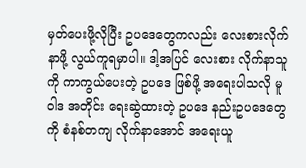မှတ်ပေးဖို့လိုပြီး ဥပဒေတွေကလည်း လေးစားလိုက်နာဖို့ လွယ်ကူရမှာပါ။ ဒါ့အပြင် လေးစား လိုက်နာသူကို ကာကွယ်ပေးတဲ့ ဥပဒေ ဖြစ်ဖို့ အရေးပါသလို မူဝါဒ အတိုင်း ရေးဆွဲထားတဲ့ ဥပဒေ နည်းဥပဒေတွေကို စံနစ်တကျ လိုက်နာအောင် အရေးယူ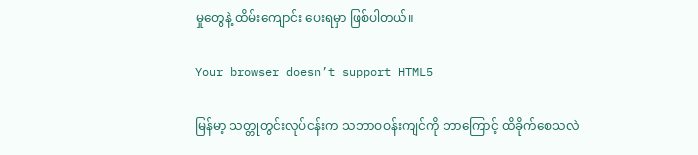မှုတွေနဲ့ ထိမ်းကျောင်း ပေးရမှာ ဖြစ်ပါတယ်။

Your browser doesn’t support HTML5

မြန်မာ့ သတ္တုတွင်းလုပ်ငန်းက သဘာဝဝန်းကျင်ကို ဘာကြောင့် ထိခိုက်စေသလဲ